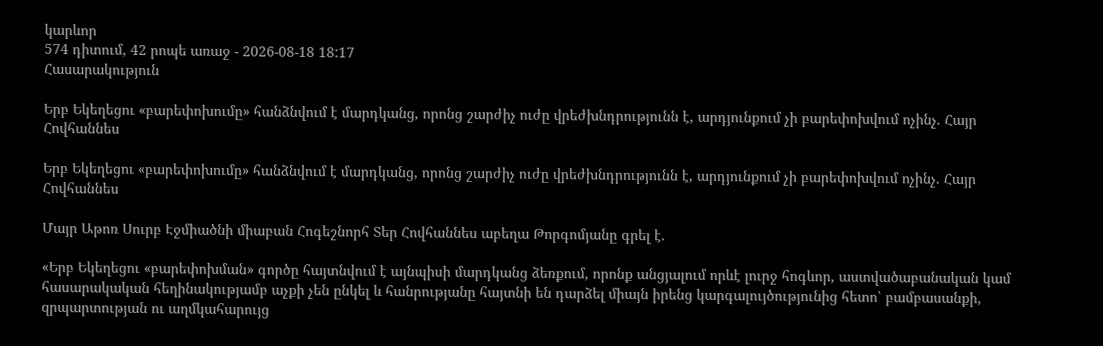կարևոր
574 դիտում, 42 րոպե առաջ - 2026-08-18 18:17
Հասարակություն

Երբ Եկեղեցու «բարեփոխումը» հանձնվում է մարդկանց, որոնց շարժիչ ուժը վրեժխնդրությունն է, արդյունքում չի բարեփոխվում ոչինչ. Հայր Հովհաննես

Երբ Եկեղեցու «բարեփոխումը» հանձնվում է մարդկանց, որոնց շարժիչ ուժը վրեժխնդրությունն է, արդյունքում չի բարեփոխվում ոչինչ. Հայր Հովհաննես

Մայր Աթոռ Սուրբ Էջմիածնի միաբան Հոգեշնորհ Տեր Հովհաննես աբեղա Թորգոմյանը գրել է.

«Երբ Եկեղեցու «բարեփոխման» գործը հայտնվում է այնպիսի մարդկանց ձեռքում, որոնք անցյալում որևէ լուրջ հոգևոր, աստվածաբանական կամ հասարակական հեղինակությամբ աչքի չեն ընկել և հանրությանը հայտնի են դարձել միայն իրենց կարգալույծությունից հետո՝ բամբասանքի, զրպարտության ու աղմկահարույց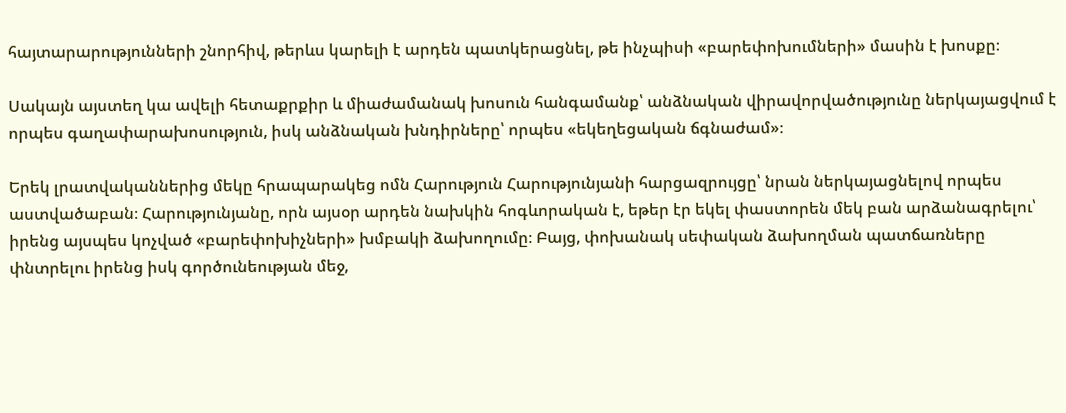հայտարարությունների շնորհիվ, թերևս կարելի է արդեն պատկերացնել, թե ինչպիսի «բարեփոխումների» մասին է խոսքը։

Սակայն այստեղ կա ավելի հետաքրքիր և միաժամանակ խոսուն հանգամանք՝ անձնական վիրավորվածությունը ներկայացվում է որպես գաղափարախոսություն, իսկ անձնական խնդիրները՝ որպես «եկեղեցական ճգնաժամ»։

Երեկ լրատվականներից մեկը հրապարակեց ոմն Հարություն Հարությունյանի հարցազրույցը՝ նրան ներկայացնելով որպես աստվածաբան։ Հարությունյանը, որն այսօր արդեն նախկին հոգևորական է, եթեր էր եկել փաստորեն մեկ բան արձանագրելու՝ իրենց այսպես կոչված «բարեփոխիչների» խմբակի ձախողումը։ Բայց, փոխանակ սեփական ձախողման պատճառները փնտրելու իրենց իսկ գործունեության մեջ,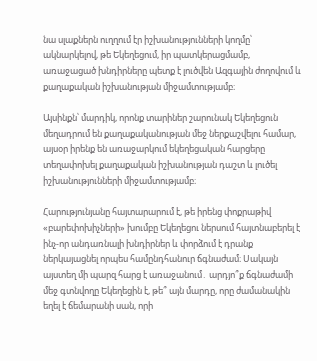նա սլաքներն ուղղում էր իշխանությունների կողմը՝ ակնարկելով, թե Եկեղեցում, իր պատկերացմամբ, առաջացած խնդիրները պետք է լուծվեն Ազգային ժողովում և քաղաքական իշխանության միջամտությամբ։

Այսինքն՝ մարդիկ, որոնք տարիներ շարունակ Եկեղեցուն մեղադրում են քաղաքականության մեջ ներքաշվելու համար, այսօր իրենք են առաջարկում եկեղեցական հարցերը տեղափոխել քաղաքական իշխանության դաշտ և լուծել իշխանությունների միջամտությամբ։

Հարությունյանը հայտարարում է, թե իրենց փոքրաթիվ «բարեփոխիչների» խումբը Եկեղեցու ներսում հայտնաբերել է ինչ-որ անդառնալի խնդիրներ և փորձում է դրանք ներկայացնել որպես համընդհանուր ճգնաժամ։ Սակայն այստեղ մի պարզ հարց է առաջանում․ արդյո՞ք ճգնաժամի մեջ գտնվողը Եկեղեցին է, թե՞ այն մարդը, որը ժամանակին եղել է ճեմարանի սան, որի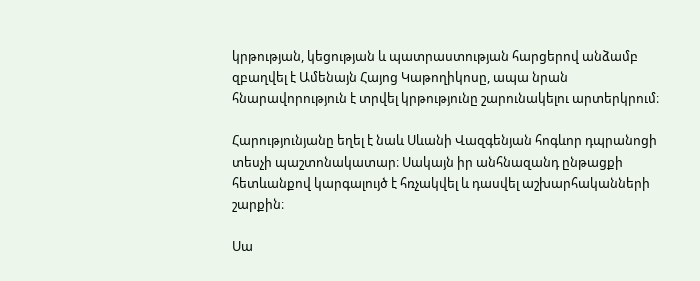կրթության, կեցության և պատրաստության հարցերով անձամբ զբաղվել է Ամենայն Հայոց Կաթողիկոսը, ապա նրան հնարավորություն է տրվել կրթությունը շարունակելու արտերկրում։

Հարությունյանը եղել է նաև Սևանի Վազգենյան հոգևոր դպրանոցի տեսչի պաշտոնակատար։ Սակայն իր անհնազանդ ընթացքի հետևանքով կարգալույծ է հռչակվել և դասվել աշխարհականների շարքին։

Սա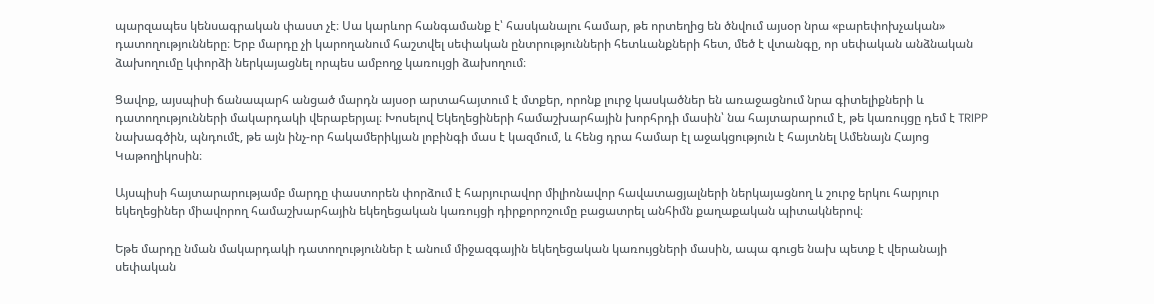պարզապես կենսագրական փաստ չէ։ Սա կարևոր հանգամանք է՝ հասկանալու համար, թե որտեղից են ծնվում այսօր նրա «բարեփոխչական» դատողությունները։ Երբ մարդը չի կարողանում հաշտվել սեփական ընտրությունների հետևանքների հետ, մեծ է վտանգը, որ սեփական անձնական ձախողումը կփորձի ներկայացնել որպես ամբողջ կառույցի ձախողում։

Ցավոք, այսպիսի ճանապարհ անցած մարդն այսօր արտահայտում է մտքեր, որոնք լուրջ կասկածներ են առաջացնում նրա գիտելիքների և դատողությունների մակարդակի վերաբերյալ։ Խոսելով Եկեղեցիների համաշխարհային խորհրդի մասին՝ նա հայտարարում է, թե կառույցը դեմ է TRIPP նախագծին, պնդումէ, թե այն ինչ-որ հակամերիկյան լոբինգի մաս է կազմում, և հենց դրա համար էլ աջակցություն է հայտնել Ամենայն Հայոց Կաթողիկոսին։

Այսպիսի հայտարարությամբ մարդը փաստորեն փորձում է հարյուրավոր միլիոնավոր հավատացյալների ներկայացնող և շուրջ երկու հարյուր եկեղեցիներ միավորող համաշխարհային եկեղեցական կառույցի դիրքորոշումը բացատրել անհիմն քաղաքական պիտակներով։

Եթե մարդը նման մակարդակի դատողություններ է անում միջազգային եկեղեցական կառույցների մասին, ապա գուցե նախ պետք է վերանայի սեփական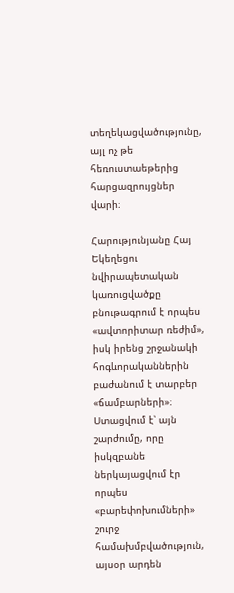տեղեկացվածությունը, այլ ոչ թե հեռուստաեթերից հարցազրույցներ վարի։

Հարությունյանը Հայ Եկեղեցու նվիրապետական կառուցվածքը բնութագրում է որպես «ավտորիտար ռեժիմ», իսկ իրենց շրջանակի հոգևորականներին բաժանում է տարբեր «ճամբարների»։ Ստացվում է՝ այն շարժումը, որը իսկզբանե ներկայացվում էր որպես «բարեփոխումների» շուրջ համախմբվածություն, այսօր արդեն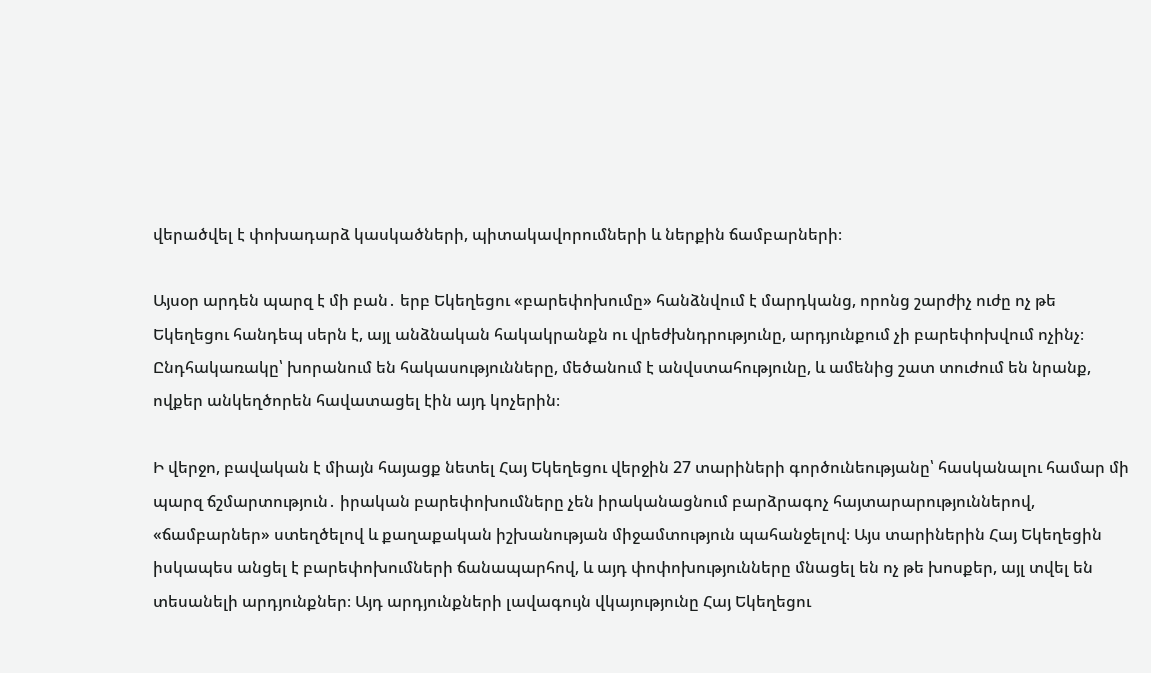վերածվել է փոխադարձ կասկածների, պիտակավորումների և ներքին ճամբարների։

Այսօր արդեն պարզ է մի բան․ երբ Եկեղեցու «բարեփոխումը» հանձնվում է մարդկանց, որոնց շարժիչ ուժը ոչ թե Եկեղեցու հանդեպ սերն է, այլ անձնական հակակրանքն ու վրեժխնդրությունը, արդյունքում չի բարեփոխվում ոչինչ։ Ընդհակառակը՝ խորանում են հակասությունները, մեծանում է անվստահությունը, և ամենից շատ տուժում են նրանք, ովքեր անկեղծորեն հավատացել էին այդ կոչերին։

Ի վերջո, բավական է միայն հայացք նետել Հայ Եկեղեցու վերջին 27 տարիների գործունեությանը՝ հասկանալու համար մի պարզ ճշմարտություն․ իրական բարեփոխումները չեն իրականացնում բարձրագոչ հայտարարություններով, «ճամբարներ» ստեղծելով և քաղաքական իշխանության միջամտություն պահանջելով։ Այս տարիներին Հայ Եկեղեցին իսկապես անցել է բարեփոխումների ճանապարհով, և այդ փոփոխությունները մնացել են ոչ թե խոսքեր, այլ տվել են տեսանելի արդյունքներ։ Այդ արդյունքների լավագույն վկայությունը Հայ Եկեղեցու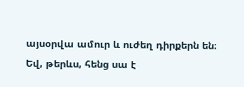այսօրվա ամուր և ուժեղ դիրքերն են։ Եվ, թերևս, հենց սա է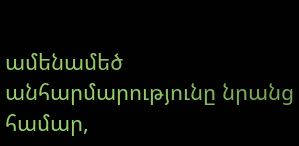ամենամեծ անհարմարությունը նրանց համար,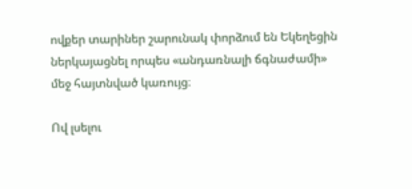ովքեր տարիներ շարունակ փորձում են Եկեղեցին ներկայացնել որպես «անդառնալի ճգնաժամի» մեջ հայտնված կառույց։

Ով լսելու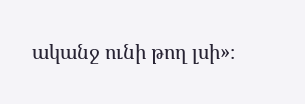ականջ ունի թող լսի»։